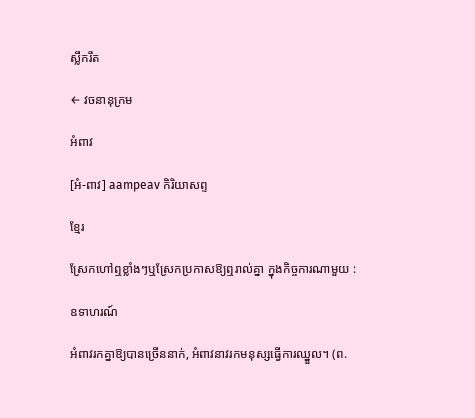ស្លឹករឹត

← វចនានុក្រម

អំពាវ

[អំ-ពាវ] aampeav កិរិយាសព្ទ

ខ្មែរ

ស្រែកហៅឮខ្លាំងៗឬស្រែកប្រកាសឱ្យឮរាល់គ្នា ក្នុងកិច្ចការណាមួយ :

ឧទាហរណ៍

អំពាវរកគ្នាឱ្យបានច្រើននាក់, អំពាវនាវរកមនុស្សធ្វើការឈ្នួល។ (ព.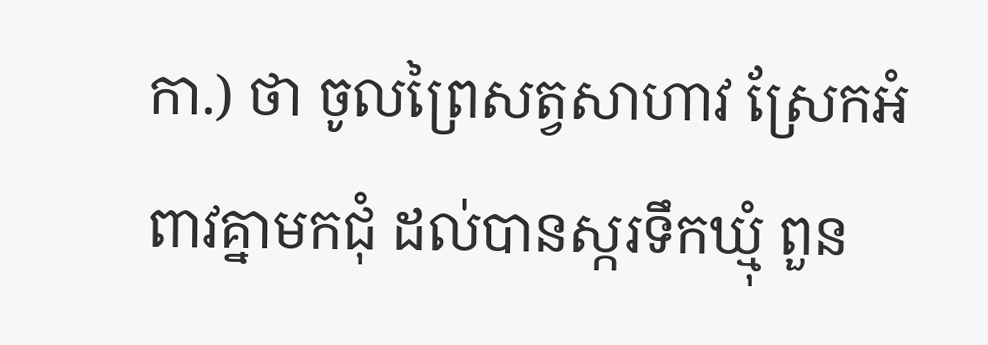កា.) ថា ចូលព្រៃសត្វសាហាវ ស្រែកអំពាវគ្នាមកជុំ ដល់បានស្ករទឹកឃ្មុំ ពួន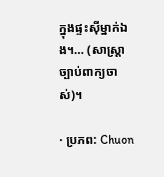ក្នុងផ្ទះស៊ីម្នាក់ឯង។… (សាស្ត្រាច្បាប់ពាក្យចាស់)។

· ប្រភព: Chuon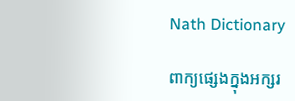Nath Dictionary

ពាក្យផ្សេងក្នុងអក្សរ